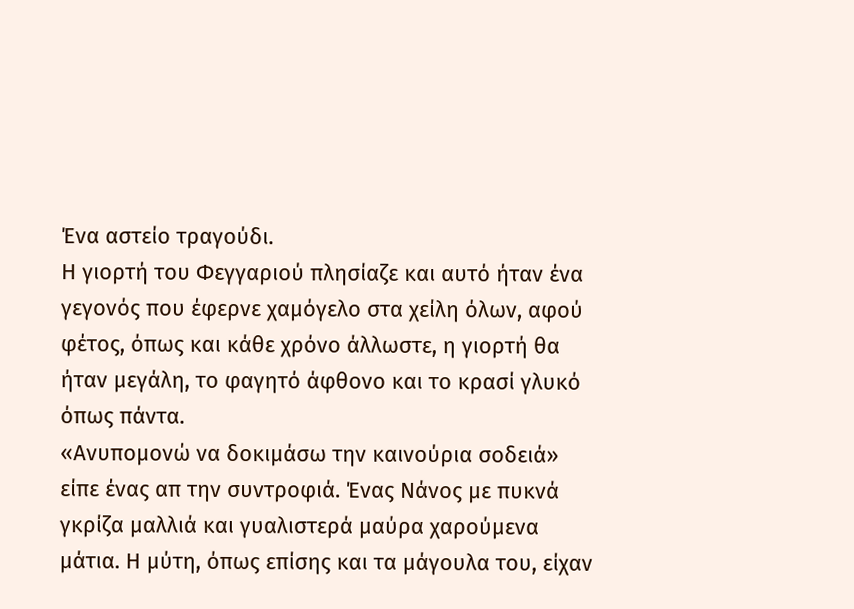Ένα αστείο τραγούδι.
Η γιορτή του Φεγγαριού πλησίαζε και αυτό ήταν ένα γεγονός που έφερνε χαμόγελο στα χείλη όλων, αφού φέτος, όπως και κάθε χρόνο άλλωστε, η γιορτή θα ήταν μεγάλη, το φαγητό άφθονο και το κρασί γλυκό όπως πάντα.
«Ανυπομονώ να δοκιμάσω την καινούρια σοδειά» είπε ένας απ την συντροφιά. Ένας Νάνος με πυκνά γκρίζα μαλλιά και γυαλιστερά μαύρα χαρούμενα μάτια. Η μύτη, όπως επίσης και τα μάγουλα του, είχαν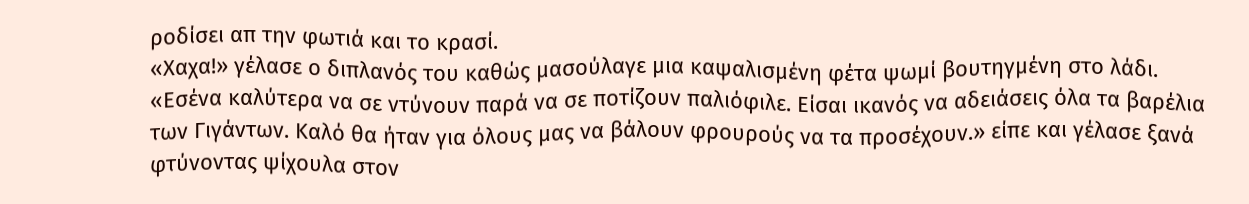ροδίσει απ την φωτιά και το κρασί.
«Χαχα!» γέλασε ο διπλανός του καθώς μασούλαγε μια καψαλισμένη φέτα ψωμί βουτηγμένη στο λάδι. «Εσένα καλύτερα να σε ντύνουν παρά να σε ποτίζουν παλιόφιλε. Είσαι ικανός να αδειάσεις όλα τα βαρέλια των Γιγάντων. Καλό θα ήταν για όλους μας να βάλουν φρουρούς να τα προσέχουν.» είπε και γέλασε ξανά φτύνοντας ψίχουλα στον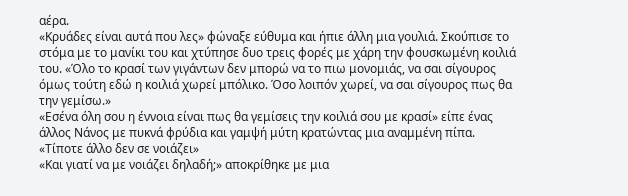αέρα.
«Κρυάδες είναι αυτά που λες» φώναξε εύθυμα και ήπιε άλλη μια γουλιά. Σκούπισε το στόμα με το μανίκι του και χτύπησε δυο τρεις φορές με χάρη την φουσκωμένη κοιλιά του. «Όλο το κρασί των γιγάντων δεν μπορώ να το πιω μονομιάς, να σαι σίγουρος όμως τούτη εδώ η κοιλιά χωρεί μπόλικο. Όσο λοιπόν χωρεί, να σαι σίγουρος πως θα την γεμίσω.»
«Εσένα όλη σου η έννοια είναι πως θα γεμίσεις την κοιλιά σου με κρασί» είπε ένας άλλος Νάνος με πυκνά φρύδια και γαμψή μύτη κρατώντας μια αναμμένη πίπα. «Τίποτε άλλο δεν σε νοιάζει»
«Και γιατί να με νοιάζει δηλαδή;» αποκρίθηκε με μια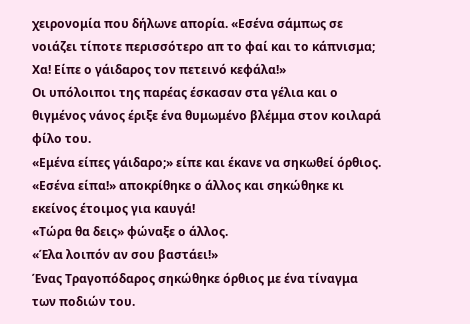χειρονομία που δήλωνε απορία. «Εσένα σάμπως σε νοιάζει τίποτε περισσότερο απ το φαί και το κάπνισμα; Χα! Είπε ο γάιδαρος τον πετεινό κεφάλα!»
Οι υπόλοιποι της παρέας έσκασαν στα γέλια και ο θιγμένος νάνος έριξε ένα θυμωμένο βλέμμα στον κοιλαρά φίλο του.
«Εμένα είπες γάιδαρο;» είπε και έκανε να σηκωθεί όρθιος.
«Εσένα είπα!» αποκρίθηκε ο άλλος και σηκώθηκε κι εκείνος έτοιμος για καυγά!
«Τώρα θα δεις» φώναξε ο άλλος.
«Έλα λοιπόν αν σου βαστάει!»
Ένας Τραγοπόδαρος σηκώθηκε όρθιος με ένα τίναγμα των ποδιών του.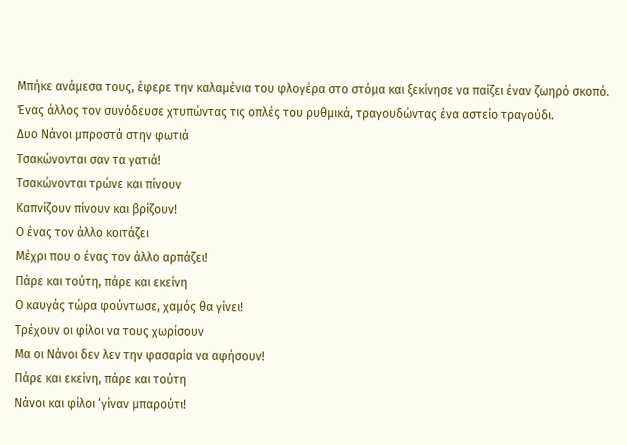Μπήκε ανάμεσα τους, έφερε την καλαμένια του φλογέρα στο στόμα και ξεκίνησε να παίζει έναν ζωηρό σκοπό. Ένας άλλος τον συνόδευσε χτυπώντας τις οπλές του ρυθμικά, τραγουδώντας ένα αστείο τραγούδι.
Δυο Νάνοι μπροστά στην φωτιά
Τσακώνονται σαν τα γατιά!
Τσακώνονται τρώνε και πίνουν
Καπνίζουν πίνουν και βρίζουν!
Ο ένας τον άλλο κοιτάζει
Μέχρι που ο ένας τον άλλο αρπάζει!
Πάρε και τούτη, πάρε και εκείνη
Ο καυγάς τώρα φούντωσε, χαμός θα γίνει!
Τρέχουν οι φίλοι να τους χωρίσουν
Μα οι Νάνοι δεν λεν την φασαρία να αφήσουν!
Πάρε και εκείνη, πάρε και τούτη
Νάνοι και φίλοι ‘γίναν μπαρούτι!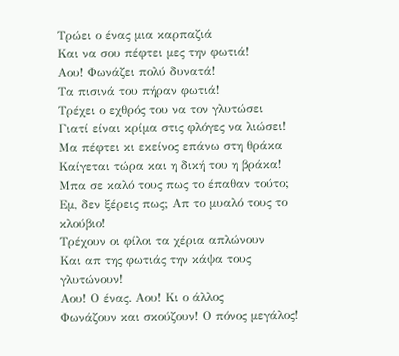Τρώει ο ένας μια καρπαζιά
Και να σου πέφτει μες την φωτιά!
Αου! Φωνάζει πολύ δυνατά!
Τα πισινά του πήραν φωτιά!
Τρέχει ο εχθρός του να τον γλυτώσει
Γιατί είναι κρίμα στις φλόγες να λιώσει!
Μα πέφτει κι εκείνος επάνω στη θράκα
Καίγεται τώρα και η δική του η βράκα!
Μπα σε καλό τους πως το έπαθαν τούτο;
Εμ, δεν ξέρεις πως; Απ το μυαλό τους το κλούβιο!
Τρέχουν οι φίλοι τα χέρια απλώνουν
Και απ της φωτιάς την κάψα τους γλυτώνουν!
Αου! Ο ένας. Αου! Κι ο άλλος
Φωνάζουν και σκούζουν! Ο πόνος μεγάλος!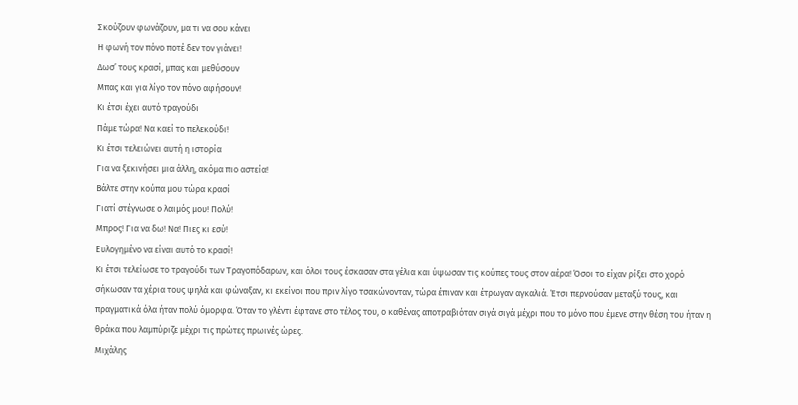Σκούζουν φωνάζουν, μα τι να σου κάνει
Η φωνή τον πόνο ποτέ δεν τον γιάνει!
Δωσ’ τους κρασί, μπας και μεθύσουν
Μπας και για λίγο τον πόνο αφήσουν!
Κι έτσι έχει αυτό τραγούδι
Πάμε τώρα! Να καεί το πελεκούδι!
Κι έτσι τελειώνει αυτή η ιστορία
Για να ξεκινήσει μια άλλη, ακόμα πιο αστεία!
Βάλτε στην κούπα μου τώρα κρασί
Γιατί στέγνωσε ο λαιμός μου! Πολύ!
Μπρος! Για να δω! Να! Πιες κι εσύ!
Ευλογημένο να είναι αυτό το κρασί!
Κι έτσι τελείωσε το τραγούδι των Τραγοπόδαρων, και όλοι τους έσκασαν στα γέλια και ύψωσαν τις κούπες τους στον αέρα! Όσοι το είχαν ρίξει στο χορό σήκωσαν τα χέρια τους ψηλά και φώναξαν, κι εκείνοι που πριν λίγο τσακώνονταν, τώρα έπιναν και έτρωγαν αγκαλιά. Έτσι περνούσαν μεταξύ τους, και πραγματικά όλα ήταν πολύ όμορφα. Όταν το γλέντι έφτανε στο τέλος του, ο καθένας αποτραβιόταν σιγά σιγά μέχρι που το μόνο που έμενε στην θέση του ήταν η θράκα που λαμπύριζε μέχρι τις πρώτες πρωινές ώρες.
Μιχάλης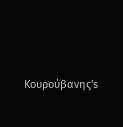Κουρούβανης's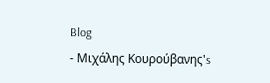Blog
- Μιχάλης Κουρούβανης's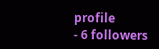profile
- 6 followers